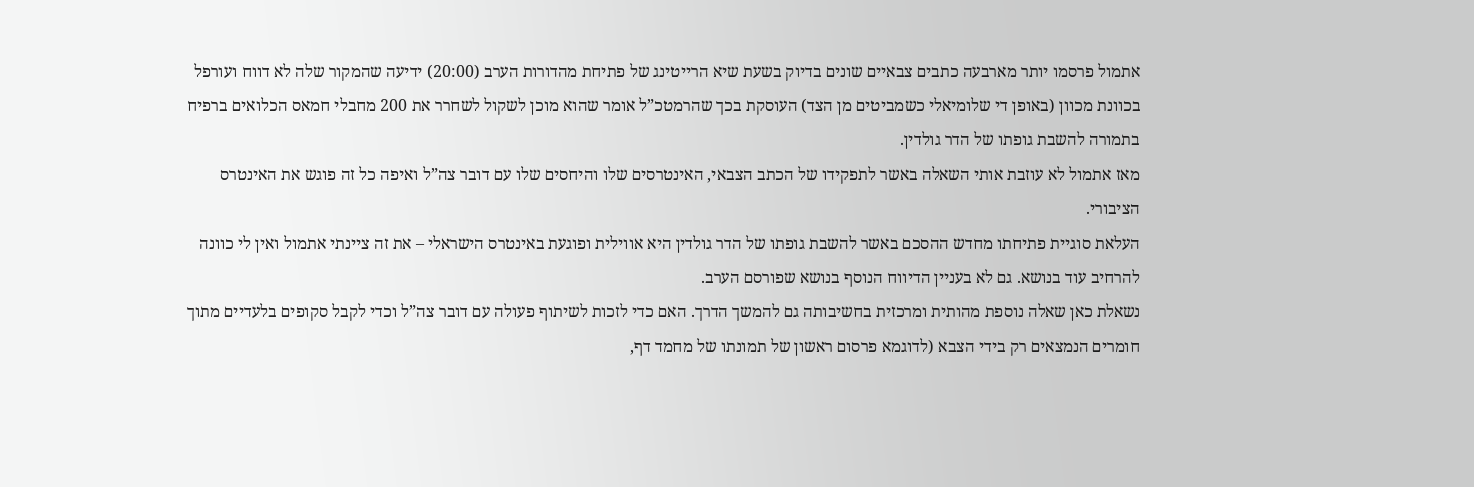אתמול פרסמו יותר מארבעה כתבים צבאיים שונים בדיוק בשעת שיא הרייטינג של פתיחת מהדורות הערב (20:00) ידיעה שהמקור שלה לא דווח ועורפל בכוונת מכוון (באופן די שלומיאלי כשמביטים מן הצד) העוסקת בכך שהרמטכ”ל אומר שהוא מוכן לשקול לשחרר את 200 מחבלי חמאס הכלואים ברפיח בתמורה להשבת גופתו של הדר גולדין.
מאז אתמול לא עוזבת אותי השאלה באשר לתפקידו של הכתב הצבאי, האינטרסים שלו והיחסים שלו עם דובר צה”ל ואיפה כל זה פוגש את האינטרס הציבורי.
העלאת סוגיית פתיחתו מחדש ההסכם באשר להשבת גופתו של הדר גולדין היא אווילית ופוגעת באינטרס הישראלי – את זה ציינתי אתמול ואין לי כוונה להרחיב עוד בנושא. גם לא בעניין הדיווח הנוסף בנושא שפורסם הערב.
נשאלת כאן שאלה נוספת מהותית ומרכזית בחשיבותה גם להמשך הדרך. האם כדי לזכות לשיתוף פעולה עם דובר צה”ל וכדי לקבל סקופים בלעדיים מתוך חומרים הנמצאים רק בידי הצבא (לדוגמא פרסום ראשון של תמונתו של מחמד דף,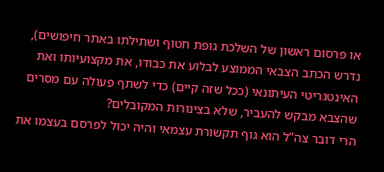או פרסום ראשון של השלכת גופת חטוף ושתילתו באתר חיפושים), נדרש הכתב הצבאי הממוצע לבלוע את כבודו, את מקצועיותו ואת האינטגריטי העיתונאי (ככל שזה קיים) כדי לשתף פעולה עם מסרים שהצבא מבקש להעביר, שלא בצינורות המקובלים?
הרי דובר צה”ל הוא גוף תקשורת עצמאי והיה יכול לפרסם בעצמו את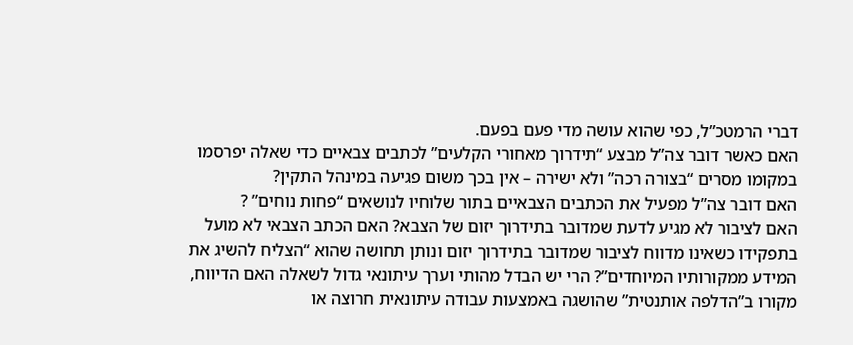דברי הרמטכ”ל, כפי שהוא עושה מדי פעם בפעם.
האם כאשר דובר צה”ל מבצע “תידרוך מאחורי הקלעים” לכתבים צבאיים כדי שאלה יפרסמו במקומו מסרים “בצורה רכה” ולא ישירה – אין בכך משום פגיעה במינהל התקין?
האם דובר צה”ל מפעיל את הכתבים הצבאיים בתור שלוחיו לנושאים “פחות נוחים” ?
האם לציבור לא מגיע לדעת שמדובר בתידרוך יזום של הצבא? האם הכתב הצבאי לא מועל בתפקידו כשאינו מדווח לציבור שמדובר בתידרוך יזום ונותן תחושה שהוא “הצליח להשיג את המידע ממקורותיו המיוחדים”? הרי יש הבדל מהותי וערך עיתונאי גדול לשאלה האם הדיווח, מקורו ב”הדלפה אותנטית” שהושגה באמצעות עבודה עיתונאית חרוצה או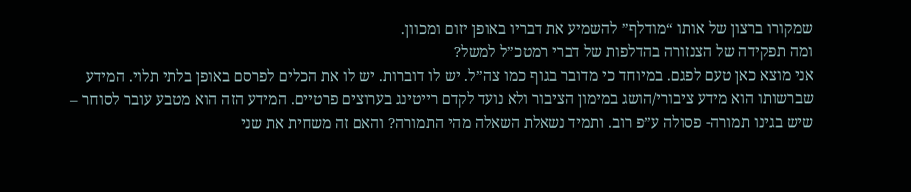שמקורו ברצון של אותו “מודלף” להשמיע את דבריו באופן יזום ומכוון.
ומה תפקידה של הצנזורה בהדלפות של דברי רמטכ”ל למשל?
אני מוצא כאן טעם לפגם. במיוחד כי מדובר בגוף כמו צה”ל. יש לו דוברות. יש לו את הכלים לפרסם באופן בלתי תלוי. המידע שברשותו הוא מידע ציבורי/הושג במימון הציבור ולא נועד לקדם רייטינג בערוצים פרטיים. המידע הזה הוא מטבע עובר לסוחר – שיש בגינו תמורה- פסולה ע”פ רוב. ותמיד נשאלת השאלה מהי התמורה? והאם זה משחית את שני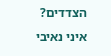הצדדים?
איני נאיבי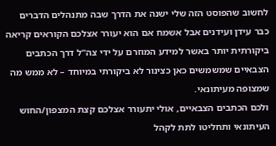לחשוב שהפוסט הזה שלי ישנה את הדרך שבה מתנהלים הדברים כבר עידן ועידנים אבל אשמח אם הוא יעורר אצלכם הקוראים קריאה ביקורתית יותר באשר למידע המוזרם על ידי צה”ל דרך הכתבים הצבאיים שמשמשים כאן כצינור לא ביקורתי במיוחד – לא ממש מה שמצופה מעיתונאי.
ולכם הכתבים הצבאיים, אולי יתעורר אצלכם קצת המצפון/החוש העיתונאי ותחליטו לתת לקהל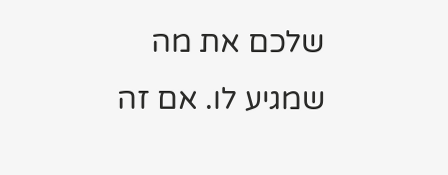שלכם את מה שמגיע לו. אם זה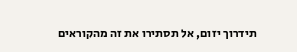תידרוך יזום, אל תסתירו את זה מהקוראים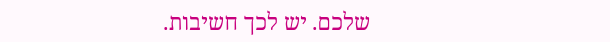שלכם. יש לכך חשיבות.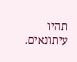תהיו עיתונאים.